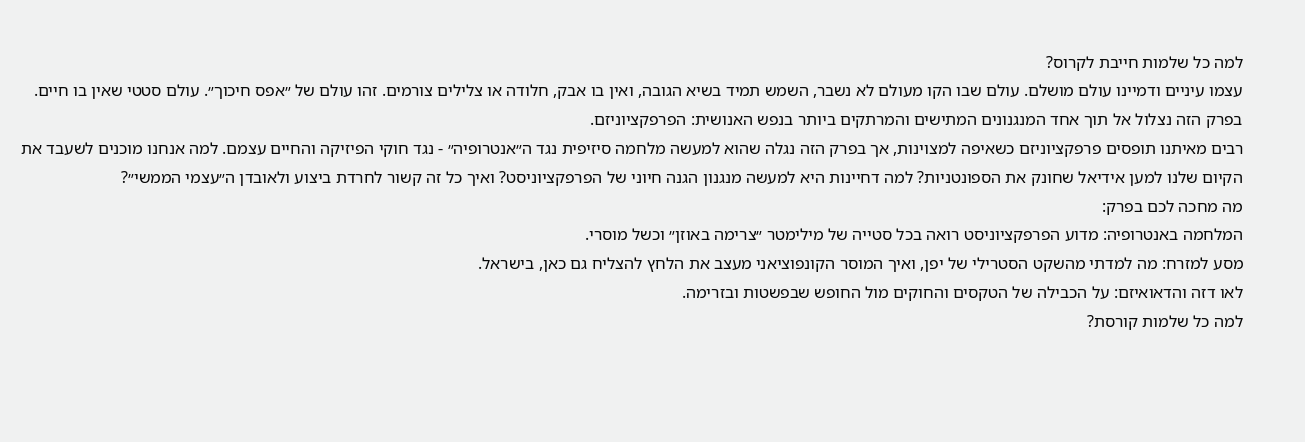למה כל שלמות חייבת לקרוס?
עצמו עיניים ודמיינו עולם מושלם. עולם שבו הקו מעולם לא נשבר, השמש תמיד בשיא הגובה, ואין בו אבק, חלודה או צלילים צורמים. זהו עולם של ״אפס חיכוך״. עולם סטטי שאין בו חיים.
בפרק הזה נצלול אל תוך אחד המנגנונים המתישים והמרתקים ביותר בנפש האנושית: הפרפקציוניזם.
רבים מאיתנו תופסים פרפקציוניזם כשאיפה למצוינות, אך בפרק הזה נגלה שהוא למעשה מלחמה סיזיפית נגד ה״אנטרופיה״ - נגד חוקי הפיזיקה והחיים עצמם. למה אנחנו מוכנים לשעבד את הקיום שלנו למען אידיאל שחונק את הספונטניות? למה דחיינות היא למעשה מנגנון הגנה חיוני של הפרפקציוניסט? ואיך כל זה קשור לחרדת ביצוע ולאובדן ה״עצמי הממשי״?
מה מחכה לכם בפרק:
המלחמה באנטרופיה: מדוע הפרפקציוניסט רואה בכל סטייה של מילימטר ״צרימה באוזן״ וכשל מוסרי.
מסע למזרח: מה למדתי מהשקט הסטרילי של יפן, ואיך המוסר הקונפוציאני מעצב את הלחץ להצליח גם כאן, בישראל.
לאו דזה והדאואיזם: על הכבילה של הטקסים והחוקים מול החופש שבפשטות ובזרימה.
למה כל שלמות קורסת?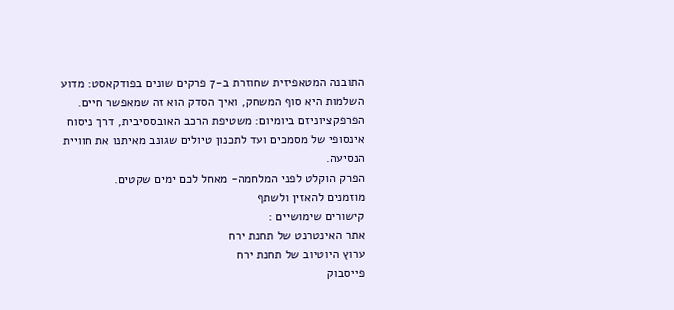התובנה המטאפיזית שחוזרת ב-7 פרקים שונים בפודקאסט: מדוע השלמות היא סוף המשחק, ואיך הסדק הוא זה שמאפשר חיים.
הפרפקציוניזם ביומיום: משטיפת הרכב האובססיבית, דרך ניסוח אינסופי של מסמכים ועד לתכנון טיולים שגונב מאיתנו את חוויית הנסיעה.
הפרק הוקלט לפני המלחמה- מאחל לכם ימים שקטים.
מוזמנים להאזין ולשתף
קישורים שימושיים :
אתר האינטרנט של תחנת ירח
ערוץ היוטיוב של תחנת ירח
פייסבוק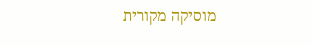מוסיקה מקורית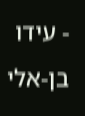- עידו בן-אלי